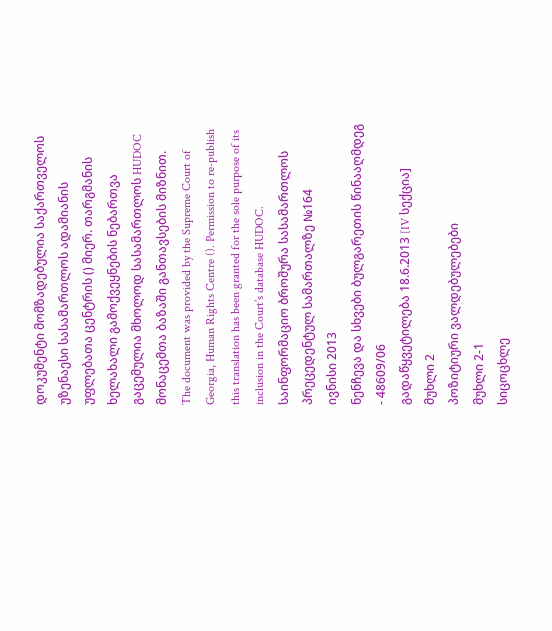დოკუმენტი მომზადებულია საქართველოს უზენაესი სასამართლოს ადამიანის უფლებათა ცენტრის () მიერ. თარგმანის ხელახალი გამოქვეყნების ნებართვა გაცემულია მხოლოდ სასამართლოს HUDOC მონაცემთა ბაზაში განთავსების მიზნით.
The document was provided by the Supreme Court of Georgia, Human Rights Centre (). Permission to re-publish this translation has been granted for the sole purpose of its inclusion in the Court’s database HUDOC.
საინფორმაციო ბროშურა სასამართლოს პრეცედენტულ სამართალზე №164
ივნისი 2013
ნენჩევა და სხვები ბულგარეთის წინააღმდეგ - 48609/06
გადაწყვეტილება 18.6.2013 [IV სექცია]
მუხლი 2
პოზიტიური ვალდებულებები
მუხლი 2-1
სიცოცხლე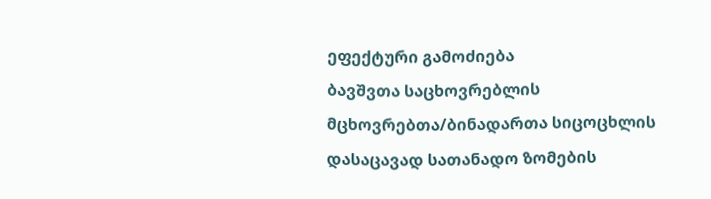ეფექტური გამოძიება
ბავშვთა საცხოვრებლის მცხოვრებთა/ბინადართა სიცოცხლის დასაცავად სათანადო ზომების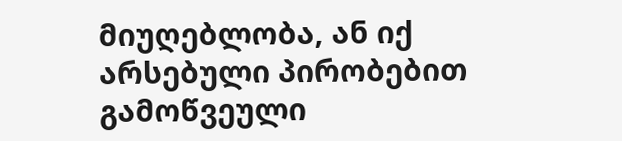მიუღებლობა, ან იქ არსებული პირობებით გამოწვეული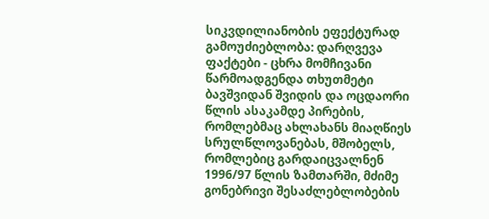სიკვდილიანობის ეფექტურად გამოუძიებლობა: დარღვევა
ფაქტები - ცხრა მომჩივანი წარმოადგენდა თხუთმეტი ბავშვიდან შვიდის და ოცდაორი წლის ასაკამდე პირების, რომლებმაც ახლახანს მიაღწიეს სრულწლოვანებას, მშობელს, რომლებიც გარდაიცვალნენ 1996/97 წლის ზამთარში, მძიმე გონებრივი შესაძლებლობების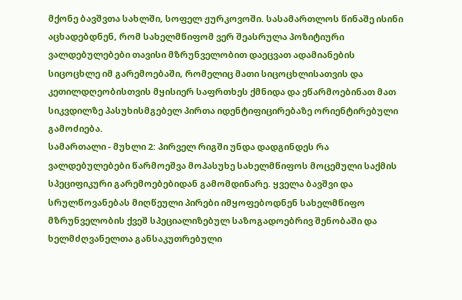მქონე ბავშვთა სახლში, სოფელ ჟურკოვოში. სასამართლოს წინაშე ისინი აცხადებდნენ, რომ სახელმწიფომ ვერ შეასრულა პოზიტიური ვალდებულებები თავისი მზრუნველობით დაეცვათ ადამიანების სიცოცხლე იმ გარემოებაში, რომელიც მათი სიცოცხლისათვის და კეთილდღეობისთვის მყისიერ საფრთხეს ქმნიდა და ეწარმოებინათ მათ სიკვდილზე პასუხისმგებელ პირთა იდენტიფიცირებაზე ორიენტირებული გამოძიება.
სამართალი - მუხლი 2: პირველ რიგში უნდა დადგინდეს რა ვალდებულებები წარმოეშვა მოპასუხე სახელმწიფოს მოცემული საქმის სპეციფიკური გარემოებებიდან გამომდინარე. ყველა ბავშვი და სრულწოვანებას მიღწეული პირები იმყოფებოდნენ სახელმწიფო მზრუნველობის ქვეშ სპეციალიზებულ საზოგადოებრივ შენობაში და ხელმძღვანელთა განსაკუთრებული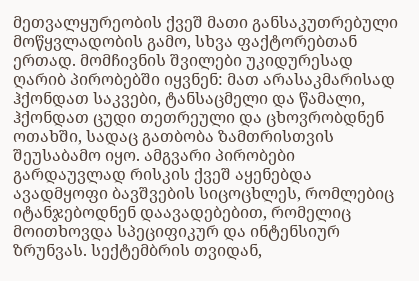მეთვალყურეობის ქვეშ მათი განსაკუთრებული მოწყვლადობის გამო, სხვა ფაქტორებთან ერთად. მომჩივნის შვილები უკიდურესად ღარიბ პირობებში იყვნენ: მათ არასაკმარისად ჰქონდათ საკვები, ტანსაცმელი და წამალი, ჰქონდათ ცუდი თეთრეული და ცხოვრობდნენ ოთახში, სადაც გათბობა ზამთრისთვის შეუსაბამო იყო. ამგვარი პირობები გარდაუვლად რისკის ქვეშ აყენებდა ავადმყოფი ბავშვების სიცოცხლეს, რომლებიც იტანჯებოდნენ დაავადებებით, რომელიც მოითხოვდა სპეციფიკურ და ინტენსიურ ზრუნვას. სექტემბრის თვიდან,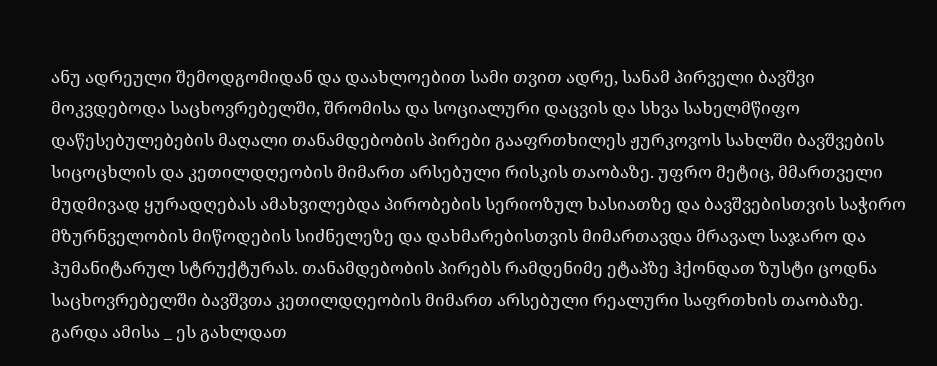ანუ ადრეული შემოდგომიდან და დაახლოებით სამი თვით ადრე, სანამ პირველი ბავშვი მოკვდებოდა საცხოვრებელში, შრომისა და სოციალური დაცვის და სხვა სახელმწიფო დაწესებულებების მაღალი თანამდებობის პირები გააფრთხილეს ჟურკოვოს სახლში ბავშვების სიცოცხლის და კეთილდღეობის მიმართ არსებული რისკის თაობაზე. უფრო მეტიც, მმართველი მუდმივად ყურადღებას ამახვილებდა პირობების სერიოზულ ხასიათზე და ბავშვებისთვის საჭირო მზურნველობის მიწოდების სიძნელეზე და დახმარებისთვის მიმართავდა მრავალ საჯარო და ჰუმანიტარულ სტრუქტურას. თანამდებობის პირებს რამდენიმე ეტაპზე ჰქონდათ ზუსტი ცოდნა საცხოვრებელში ბავშვთა კეთილდღეობის მიმართ არსებული რეალური საფრთხის თაობაზე. გარდა ამისა _ ეს გახლდათ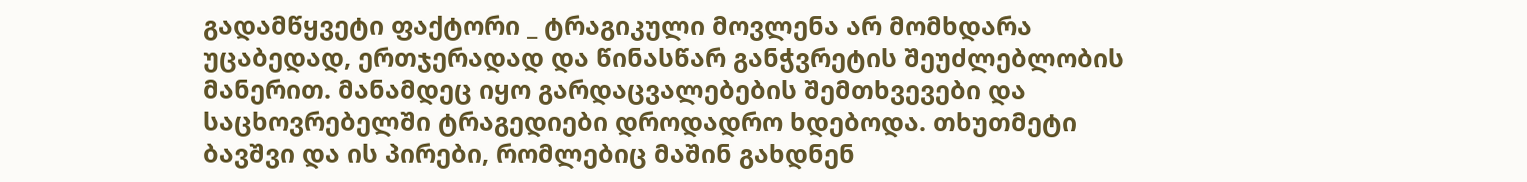გადამწყვეტი ფაქტორი _ ტრაგიკული მოვლენა არ მომხდარა უცაბედად, ერთჯერადად და წინასწარ განჭვრეტის შეუძლებლობის მანერით. მანამდეც იყო გარდაცვალებების შემთხვევები და საცხოვრებელში ტრაგედიები დროდადრო ხდებოდა. თხუთმეტი ბავშვი და ის პირები, რომლებიც მაშინ გახდნენ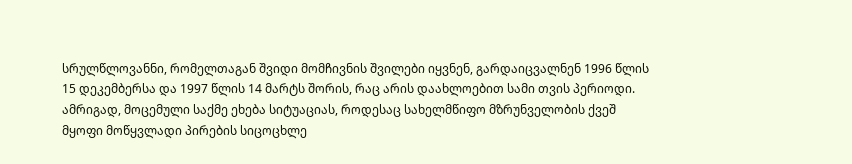სრულწლოვანნი, რომელთაგან შვიდი მომჩივნის შვილები იყვნენ, გარდაიცვალნენ 1996 წლის 15 დეკემბერსა და 1997 წლის 14 მარტს შორის, რაც არის დაახლოებით სამი თვის პერიოდი. ამრიგად, მოცემული საქმე ეხება სიტუაციას, როდესაც სახელმწიფო მზრუნველობის ქვეშ მყოფი მოწყვლადი პირების სიცოცხლე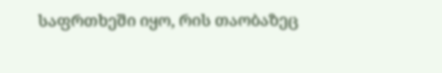საფრთხეში იყო, რის თაობაზეც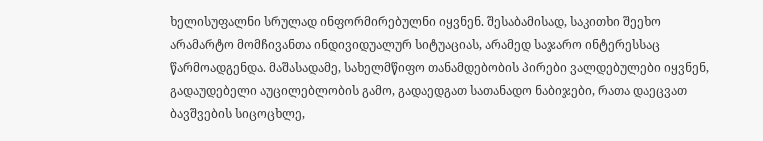ხელისუფალნი სრულად ინფორმირებულნი იყვნენ. შესაბამისად, საკითხი შეეხო არამარტო მომჩივანთა ინდივიდუალურ სიტუაციას, არამედ საჯარო ინტერესსაც წარმოადგენდა. მაშასადამე, სახელმწიფო თანამდებობის პირები ვალდებულები იყვნენ, გადაუდებელი აუცილებლობის გამო, გადაედგათ სათანადო ნაბიჯები, რათა დაეცვათ ბავშვების სიცოცხლე,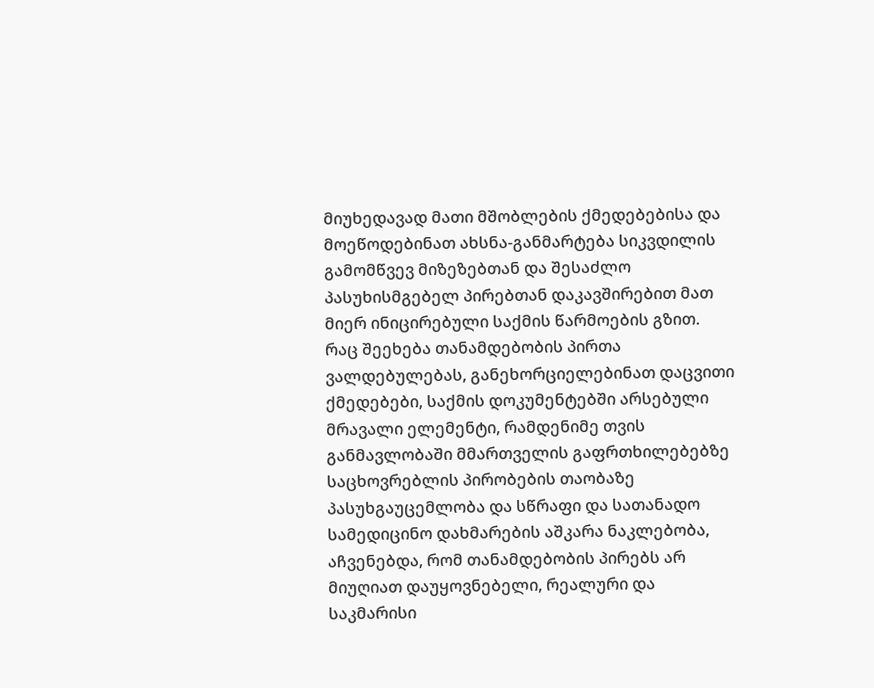მიუხედავად მათი მშობლების ქმედებებისა და მოეწოდებინათ ახსნა-განმარტება სიკვდილის გამომწვევ მიზეზებთან და შესაძლო პასუხისმგებელ პირებთან დაკავშირებით მათ მიერ ინიცირებული საქმის წარმოების გზით.
რაც შეეხება თანამდებობის პირთა ვალდებულებას, განეხორციელებინათ დაცვითი ქმედებები, საქმის დოკუმენტებში არსებული მრავალი ელემენტი, რამდენიმე თვის განმავლობაში მმართველის გაფრთხილებებზე საცხოვრებლის პირობების თაობაზე პასუხგაუცემლობა და სწრაფი და სათანადო სამედიცინო დახმარების აშკარა ნაკლებობა, აჩვენებდა, რომ თანამდებობის პირებს არ მიუღიათ დაუყოვნებელი, რეალური და საკმარისი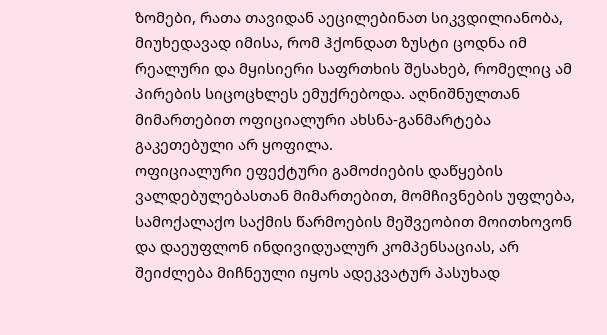ზომები, რათა თავიდან აეცილებინათ სიკვდილიანობა, მიუხედავად იმისა, რომ ჰქონდათ ზუსტი ცოდნა იმ რეალური და მყისიერი საფრთხის შესახებ, რომელიც ამ პირების სიცოცხლეს ემუქრებოდა. აღნიშნულთან მიმართებით ოფიციალური ახსნა-განმარტება გაკეთებული არ ყოფილა.
ოფიციალური ეფექტური გამოძიების დაწყების ვალდებულებასთან მიმართებით, მომჩივნების უფლება, სამოქალაქო საქმის წარმოების მეშვეობით მოითხოვონ და დაეუფლონ ინდივიდუალურ კომპენსაციას, არ შეიძლება მიჩნეული იყოს ადეკვატურ პასუხად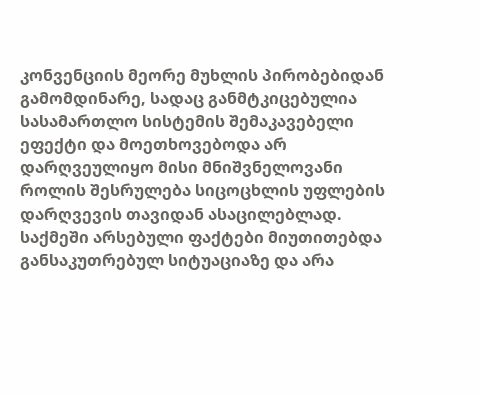კონვენციის მეორე მუხლის პირობებიდან გამომდინარე, სადაც განმტკიცებულია სასამართლო სისტემის შემაკავებელი ეფექტი და მოეთხოვებოდა არ დარღვეულიყო მისი მნიშვნელოვანი როლის შესრულება სიცოცხლის უფლების დარღვევის თავიდან ასაცილებლად. საქმეში არსებული ფაქტები მიუთითებდა განსაკუთრებულ სიტუაციაზე და არა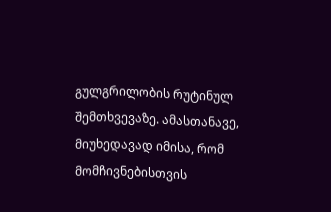გულგრილობის რუტინულ შემთხვევაზე. ამასთანავე, მიუხედავად იმისა, რომ მომჩივნებისთვის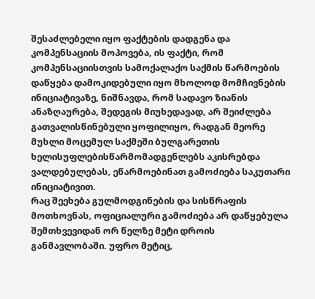შესაძლებელი იყო ფაქტების დადგენა და კომპენსაციის მოპოვება, ის ფაქტი, რომ კომპენსაციისთვის სამოქალაქო საქმის წარმოების დაწყება დამოკიდებული იყო მხოლოდ მომჩივნების ინიციატივაზე, ნიშნავდა, რომ სადავო ზიანის ანაზღაურება, შედეგის მიუხედავად, არ შეიძლება გათვალისწინებული ყოფილიყო, რადგან მეორე მუხლი მოცემულ საქმეში ბულგარეთის ხელისუფლებისწარმომადგენლებს აკისრებდა ვალდებულებას, ეწარმოებინათ გამოძიება საკუთარი ინიციატივით.
რაც შეეხება გულმოდგინების და სისწრაფის მოთხოვნას, ოფიციალური გამოძიება არ დაწყებულა შემთხვევიდან ორ წელზე მეტი დროის განმავლობაში. უფრო მეტიც,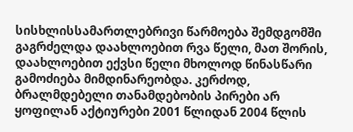სისხლისსამართლებრივი წარმოება შემდგომში გაგრძელდა დაახლოებით რვა წელი, მათ შორის, დაახლოებით ექვსი წელი მხოლოდ წინასწარი გამოძიება მიმდინარეობდა. კერძოდ, ბრალმდებელი თანამდებობის პირები არ ყოფილან აქტიურები 2001 წლიდან 2004 წლის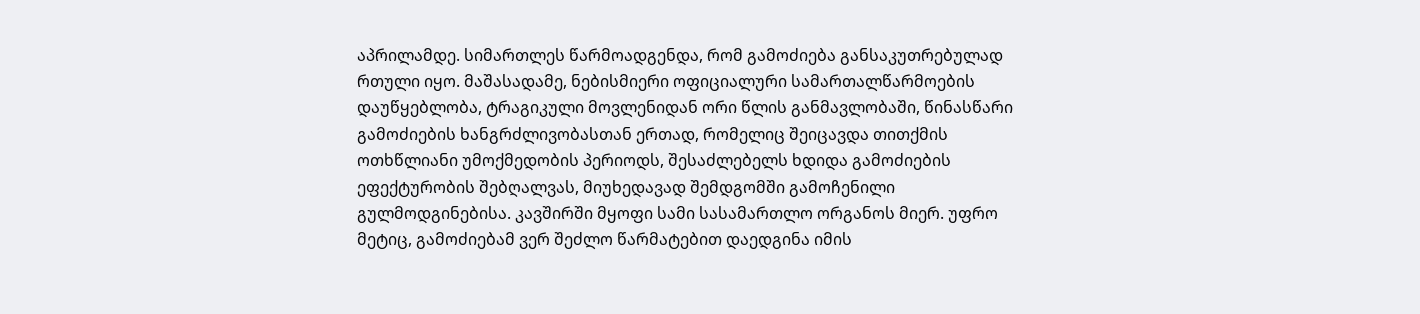აპრილამდე. სიმართლეს წარმოადგენდა, რომ გამოძიება განსაკუთრებულად რთული იყო. მაშასადამე, ნებისმიერი ოფიციალური სამართალწარმოების დაუწყებლობა, ტრაგიკული მოვლენიდან ორი წლის განმავლობაში, წინასწარი გამოძიების ხანგრძლივობასთან ერთად, რომელიც შეიცავდა თითქმის ოთხწლიანი უმოქმედობის პერიოდს, შესაძლებელს ხდიდა გამოძიების ეფექტურობის შებღალვას, მიუხედავად შემდგომში გამოჩენილი გულმოდგინებისა. კავშირში მყოფი სამი სასამართლო ორგანოს მიერ. უფრო მეტიც, გამოძიებამ ვერ შეძლო წარმატებით დაედგინა იმის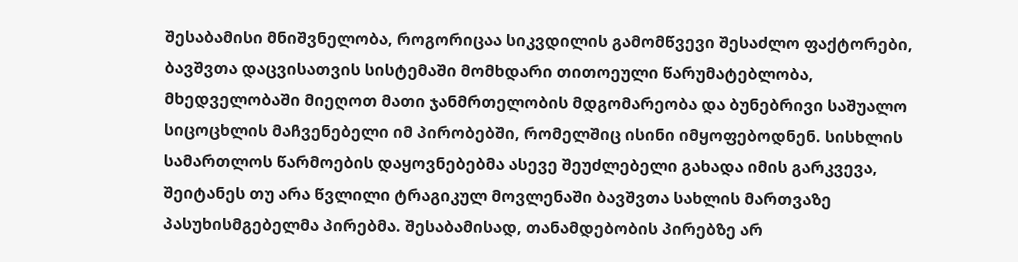შესაბამისი მნიშვნელობა, როგორიცაა სიკვდილის გამომწვევი შესაძლო ფაქტორები, ბავშვთა დაცვისათვის სისტემაში მომხდარი თითოეული წარუმატებლობა, მხედველობაში მიეღოთ მათი ჯანმრთელობის მდგომარეობა და ბუნებრივი საშუალო სიცოცხლის მაჩვენებელი იმ პირობებში, რომელშიც ისინი იმყოფებოდნენ. სისხლის სამართლოს წარმოების დაყოვნებებმა ასევე შეუძლებელი გახადა იმის გარკვევა, შეიტანეს თუ არა წვლილი ტრაგიკულ მოვლენაში ბავშვთა სახლის მართვაზე პასუხისმგებელმა პირებმა. შესაბამისად, თანამდებობის პირებზე არ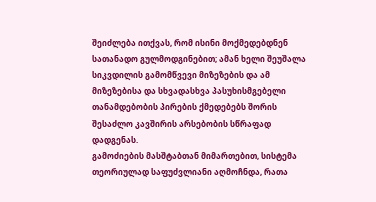შეიძლება ითქვას, რომ ისინი მოქმედებდნენ სათანადო გულმოდგინებით; ამან ხელი შეუშალა სიკვდილის გამომწვევი მიზეზების და ამ მიზეზებისა და სხვადასხვა პასუხისმგებელი თანამდებობის პირების ქმედებებს შორის შესაძლო კავშირის არსებობის სწრაფად დადგენას.
გამოძიების მასშტაბთან მიმართებით, სისტემა თეორიულად საფუძვლიანი აღმოჩნდა, რათა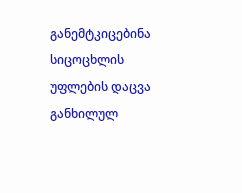განემტკიცებინა სიცოცხლის უფლების დაცვა განხილულ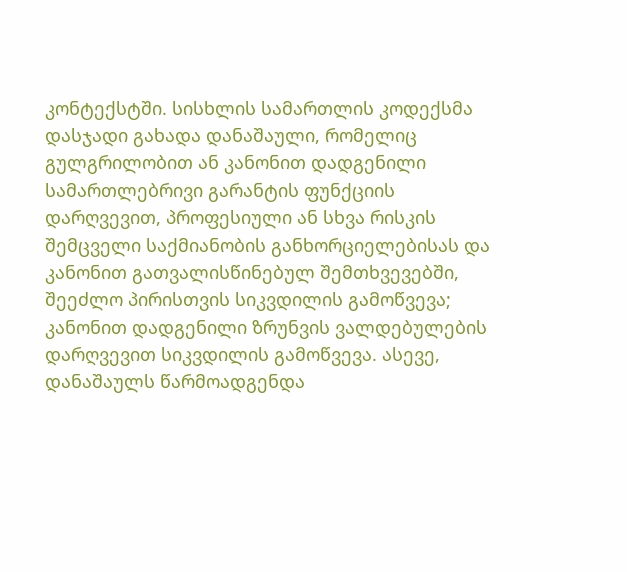კონტექსტში. სისხლის სამართლის კოდექსმა დასჯადი გახადა დანაშაული, რომელიც გულგრილობით ან კანონით დადგენილი სამართლებრივი გარანტის ფუნქციის დარღვევით, პროფესიული ან სხვა რისკის შემცველი საქმიანობის განხორციელებისას და კანონით გათვალისწინებულ შემთხვევებში, შეეძლო პირისთვის სიკვდილის გამოწვევა; კანონით დადგენილი ზრუნვის ვალდებულების დარღვევით სიკვდილის გამოწვევა. ასევე, დანაშაულს წარმოადგენდა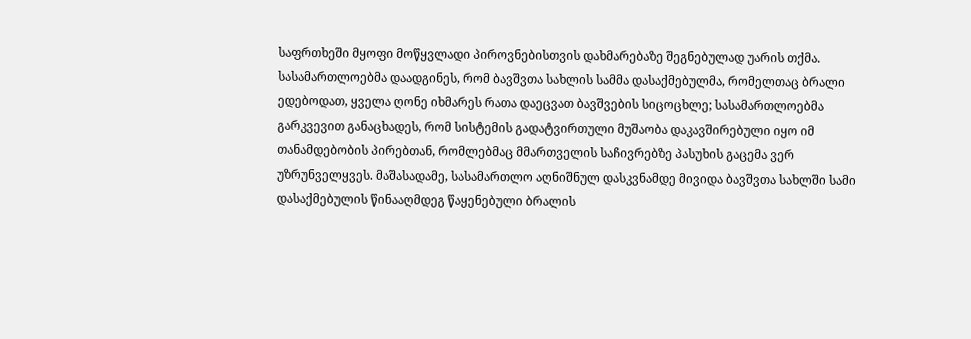საფრთხეში მყოფი მოწყვლადი პიროვნებისთვის დახმარებაზე შეგნებულად უარის თქმა. სასამართლოებმა დაადგინეს, რომ ბავშვთა სახლის სამმა დასაქმებულმა, რომელთაც ბრალი ედებოდათ, ყველა ღონე იხმარეს რათა დაეცვათ ბავშვების სიცოცხლე; სასამართლოებმა გარკვევით განაცხადეს, რომ სისტემის გადატვირთული მუშაობა დაკავშირებული იყო იმ თანამდებობის პირებთან, რომლებმაც მმართველის საჩივრებზე პასუხის გაცემა ვერ უზრუნველყვეს. მაშასადამე, სასამართლო აღნიშნულ დასკვნამდე მივიდა ბავშვთა სახლში სამი დასაქმებულის წინააღმდეგ წაყენებული ბრალის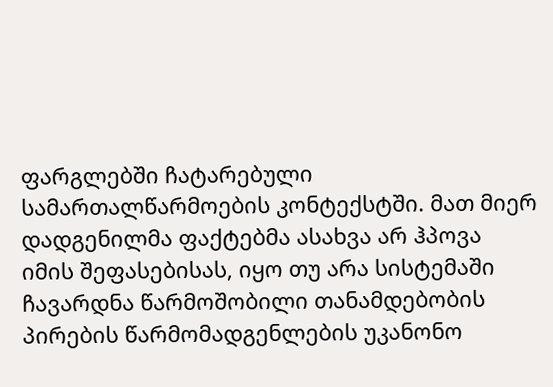ფარგლებში ჩატარებული სამართალწარმოების კონტექსტში. მათ მიერ დადგენილმა ფაქტებმა ასახვა არ ჰპოვა იმის შეფასებისას, იყო თუ არა სისტემაში ჩავარდნა წარმოშობილი თანამდებობის პირების წარმომადგენლების უკანონო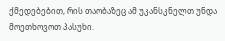ქმედებებით, რის თაობაზეც ამ უკანსკნელთ უნდა მოეთხოვოთ პასუხი.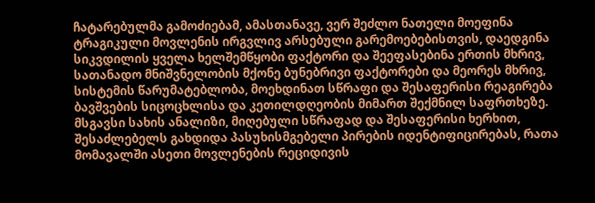ჩატარებულმა გამოძიებამ, ამასთანავე, ვერ შეძლო ნათელი მოეფინა ტრაგიკული მოვლენის ირგვლივ არსებული გარემოებებისთვის, დაედგინა სიკვდილის ყველა ხელშემწყობი ფაქტორი და შეეფასებინა ერთის მხრივ, სათანადო მნიშვნელობის მქონე ბუნებრივი ფაქტორები და მეორეს მხრივ, სისტემის წარუმატებლობა, მოეხდინათ სწრაფი და შესაფერისი რეაგირება ბავშვების სიცოცხლისა და კეთილდღეობის მიმართ შექმნილ საფრთხეზე. მსგავსი სახის ანალიზი, მიღებული სწრაფად და შესაფერისი ხერხით, შესაძლებელს გახდიდა პასუხისმგებელი პირების იდენტიფიცირებას, რათა მომავალში ასეთი მოვლენების რეციდივის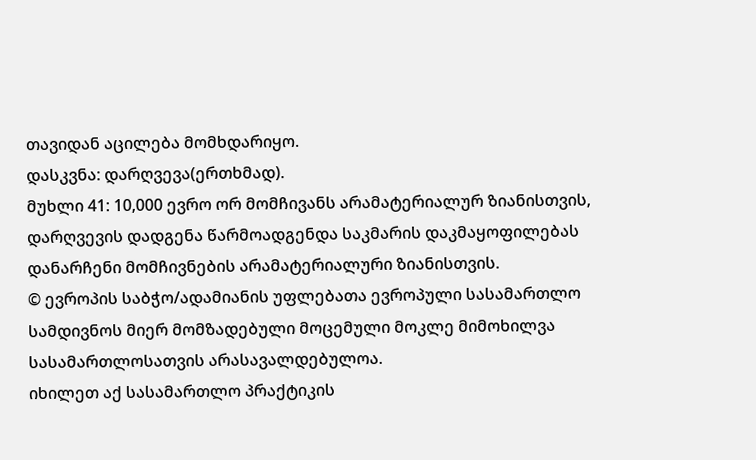თავიდან აცილება მომხდარიყო.
დასკვნა: დარღვევა(ერთხმად).
მუხლი 41: 10,000 ევრო ორ მომჩივანს არამატერიალურ ზიანისთვის, დარღვევის დადგენა წარმოადგენდა საკმარის დაკმაყოფილებას დანარჩენი მომჩივნების არამატერიალური ზიანისთვის.
© ევროპის საბჭო/ადამიანის უფლებათა ევროპული სასამართლო
სამდივნოს მიერ მომზადებული მოცემული მოკლე მიმოხილვა
სასამართლოსათვის არასავალდებულოა.
იხილეთ აქ სასამართლო პრაქტიკის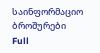საინფორმაციო ბროშურები
Full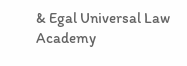& Egal Universal Law Academy